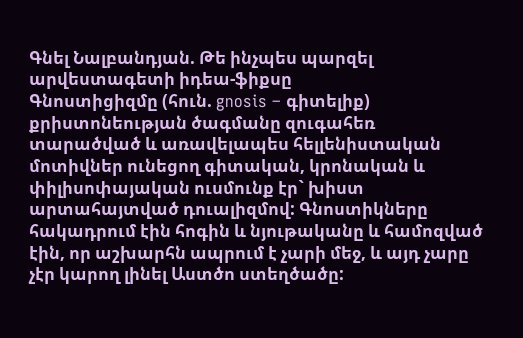Գնել Նալբանդյան. Թե ինչպես պարզել արվեստագետի իդեա-ֆիքսը
Գնոստիցիզմը (հուն. gnosis – գիտելիք) քրիստոնեության ծագմանը զուգահեռ տարածված և առավելապես հելլենիստական մոտիվներ ունեցող գիտական, կրոնական և փիլիսոփայական ուսմունք էր` խիստ արտահայտված դուալիզմով: Գնոստիկները հակադրում էին հոգին և նյութականը և համոզված էին, որ աշխարհն ապրում է չարի մեջ, և այդ չարը չէր կարող լինել Աստծո ստեղծածը: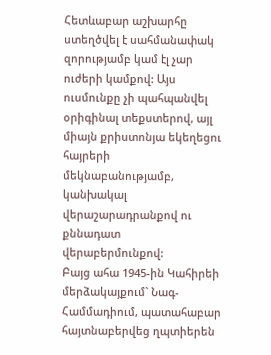Հետևաբար աշխարհը ստեղծվել է սահմանափակ զորությամբ կամ էլ չար ուժերի կամքով: Այս ուսմունքը չի պահպանվել օրիգինալ տեքստերով, այլ միայն քրիստոնյա եկեղեցու հայրերի մեկնաբանությամբ, կանխակալ վերաշարադրանքով ու քննադատ վերաբերմունքով:
Բայց ահա 1945-ին Կահիրեի մերձակայքում` Նագ-Համմադիում, պատահաբար հայտնաբերվեց ղպտիերեն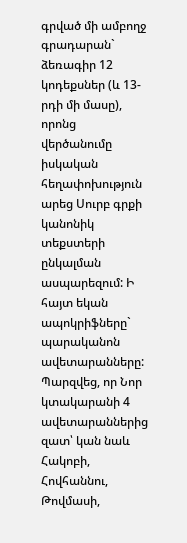գրված մի ամբողջ գրադարան` ձեռագիր 12 կոդեքսներ (և 13-րդի մի մասը), որոնց վերծանումը իսկական հեղափոխություն արեց Սուրբ գրքի կանոնիկ տեքստերի ընկալման ասպարեզում: Ի հայտ եկան ապոկրիֆները` պարականոն ավետարանները:
Պարզվեց, որ Նոր կտակարանի 4 ավետարաններից զատ՝ կան նաև Հակոբի, Հովհաննու, Թովմասի,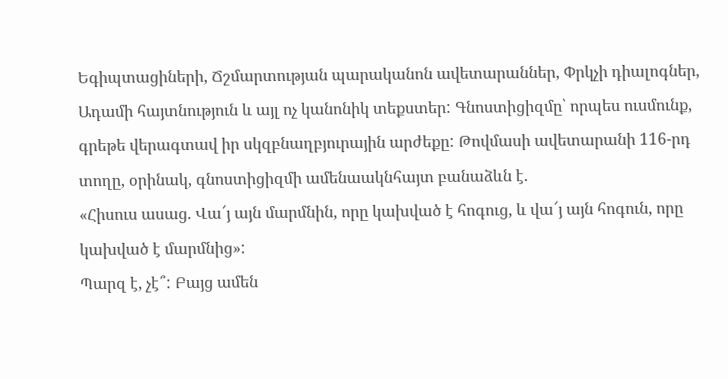Եգիպտացիների, Ճշմարտության պարականոն ավետարաններ, Փրկչի դիալոգներ, Ադամի հայտնություն և այլ ոչ կանոնիկ տեքստեր: Գնոստիցիզմը՝ որպես ուսմունք, գրեթե վերագտավ իր սկզբնաղբյուրային արժեքը: Թովմասի ավետարանի 116-րդ տողը, օրինակ, գնոստիցիզմի ամենաակնհայտ բանաձևն է.
«Հիսուս ասաց. Վա՜յ այն մարմնին, որը կախված է հոգուց, և վա՜յ այն հոգուն, որը կախված է մարմնից»:
Պարզ է, չէ՞: Բայց ամեն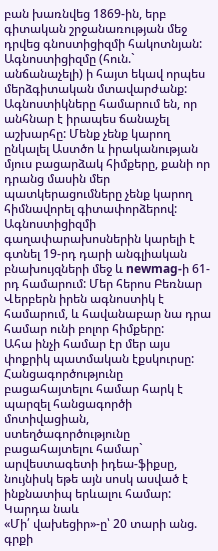բան խառնվեց 1869-ին, երբ գիտական շրջանառության մեջ դրվեց գնոստիցիզմի հակոտնյան:
Ագնոստիցիզմը (հուն.` անճանաչելի) ի հայտ եկավ որպես մերձգիտական մտավարժանք: Ագնոստիկները համարում են, որ անհնար է իրապես ճանաչել աշխարհը: Մենք չենք կարող ընկալել Աստծո և իրականության մյուս բացարձակ հիմքերը, քանի որ դրանց մասին մեր պատկերացումները չենք կարող հիմնավորել գիտափորձերով:
Ագնոստիցիզմի գաղափարախոսներին կարելի է գտնել 19-րդ դարի անգլիական բնախույզների մեջ և newmag-ի 61-րդ համարում: Մեր հերոս Բեռնար Վերբերն իրեն ագնոստիկ է համարում, և հավանաբար նա դրա համար ունի բոլոր հիմքերը:
Ահա ինչի համար էր մեր այս փոքրիկ պատմական էքսկուրսը: Հանցագործությունը բացահայտելու համար հարկ է պարզել հանցագործի մոտիվացիան, ստեղծագործությունը բացահայտելու համար` արվեստագետի իդեա-ֆիքսը, նույնիսկ եթե այն սոսկ ասված է ինքնատիպ երևալու համար:
Կարդա նաև
«Մի՛ վախեցիր»-ը՝ 20 տարի անց. գրքի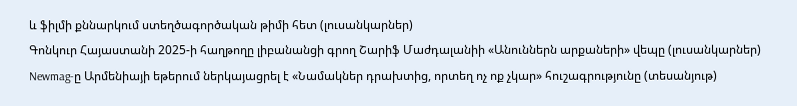և ֆիլմի քննարկում ստեղծագործական թիմի հետ (լուսանկարներ)
Գոնկուր Հայաստանի 2025-ի հաղթողը լիբանանցի գրող Շարիֆ Մաժդալանիի «Անուններն արքաների» վեպը (լուսանկարներ)
Newmag-ը Արմենիայի եթերում ներկայացրել է «Նամակներ դրախտից, որտեղ ոչ ոք չկար» հուշագրությունը (տեսանյութ)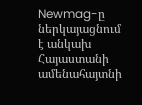Newmag-ը ներկայացնում է անկախ Հայաստանի ամենահայտնի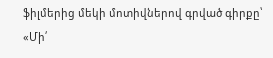ֆիլմերից մեկի մոտիվներով գրված գիրքը՝ «Մի՛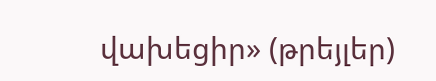վախեցիր» (թրեյլեր)